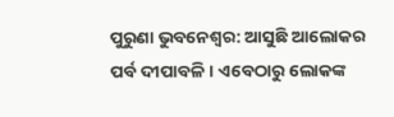ପୁରୁଣା ଭୁବନେଶ୍ବର: ଆସୁଛି ଆଲୋକର ପର୍ବ ଦୀପାବଳି। ଏବେଠାରୁ ଲୋକଙ୍କ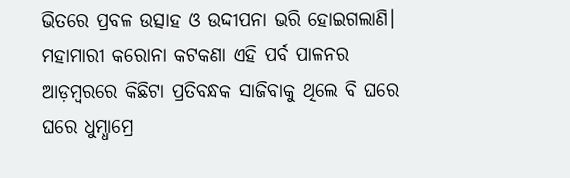ଭିତରେ ପ୍ରବଳ ଉତ୍ସାହ ଓ ଉଦ୍ଦୀପନା ଭରି ହୋଇଗଲାଣି। ମହାମାରୀ କରୋନା କଟକଣା ଏହି ପର୍ବ ପାଳନର ଆଡ଼ମ୍ବରରେ କିଛିଟା ପ୍ରତିବନ୍ଧକ ସାଜିବାକୁ ଥିଲେ ବି ଘରେ ଘରେ ଧୁମ୍ଧାମ୍ରେ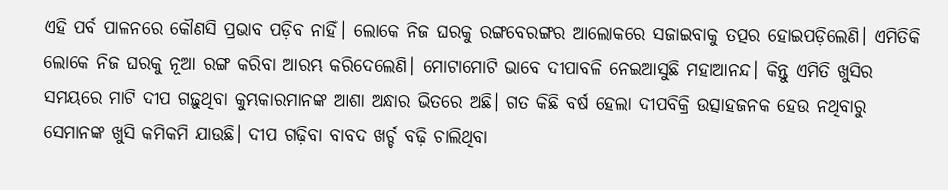ଏହି ପର୍ବ ପାଳନରେ କୌଣସି ପ୍ରଭାବ ପଡ଼ିବ ନାହିଁ। ଲୋକେ ନିଜ ଘରକୁ ରଙ୍ଗବେରଙ୍ଗର ଆଲୋକରେ ସଜାଇବାକୁ ତତ୍ପର ହୋଇପଡ଼ିଲେଣି। ଏମିତିକି ଲୋକେ ନିଜ ଘରକୁ ନୂଆ ରଙ୍ଗ କରିବା ଆରମ୍ଭ କରିଦେଲେଣି। ମୋଟାମୋଟି ଭାବେ ଦୀପାବଳି ନେଇଆସୁଛି ମହାଆନନ୍ଦ। କିନ୍ତୁ ଏମିତି ଖୁସିର ସମୟରେ ମାଟି ଦୀପ ଗଢ଼ୁଥିବା କୁମ୍ଭକାରମାନଙ୍କ ଆଶା ଅନ୍ଧାର ଭିତରେ ଅଛି। ଗତ କିଛି ବର୍ଷ ହେଲା ଦୀପବିକ୍ରି ଉତ୍ସାହଜନକ ହେଉ ନଥିବାରୁ ସେମାନଙ୍କ ଖୁସି କମିକମି ଯାଉଛି। ଦୀପ ଗଢ଼ିବା ବାବଦ ଖର୍ଚ୍ଚ ବଢ଼ି ଚାଲିଥିବା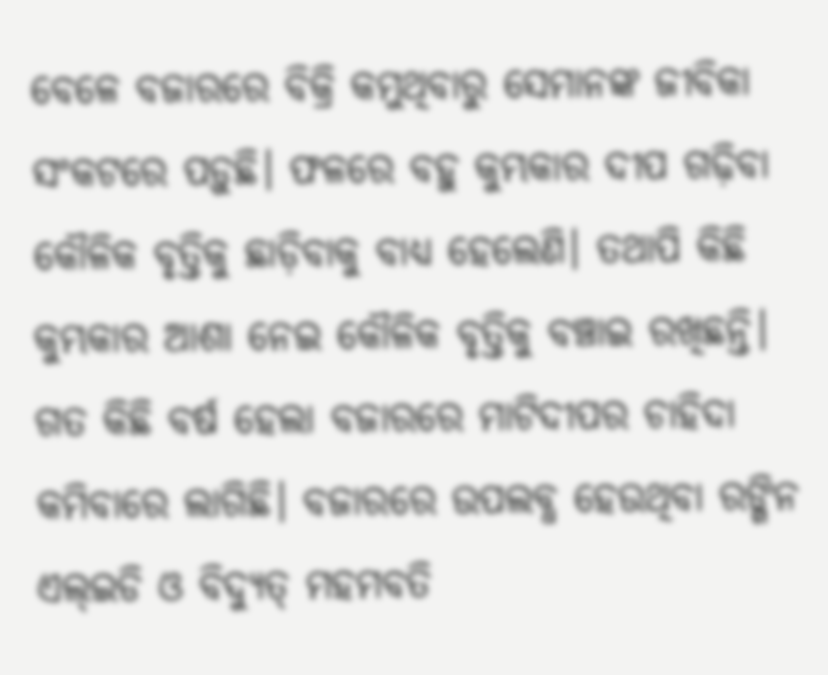ବେଳେ ବଜାରରେ ବିକ୍ରି କମୁଥିବାରୁ ସେମାନଙ୍କ ଜୀବିକା ସଂକଟରେ ପଡ଼ୁଛି। ଫଳରେ ବହୁ କୁମ୍ଭକାର ଦୀପ ଗଢ଼ିବା କୌଳିକ ବୃତ୍ତିକୁ ଛାଡ଼ିବାକୁ ବାଧ୍ୟ ହେଲେଣି। ତଥାପି କିଛି କୁମ୍ଭକାର ଆଶା ନେଇ କୌଳିକ ବୃତ୍ତିକୁ ବଞ୍ଚାଇ ରଖିଛନ୍ତି।
ଗତ କିଛି ବର୍ଷ ହେଲା ବଜାରରେ ମାଟିଦୀପର ଚାହିଦା କମିବାରେ ଲାଗିଛି। ବଜାରରେ ଉପଲବ୍ଧ ହେଉଥିବା ରଙ୍ଗିନ ଏଲ୍ଇଡି ଓ ବିଦ୍ୟୁତ୍ ମହମବତି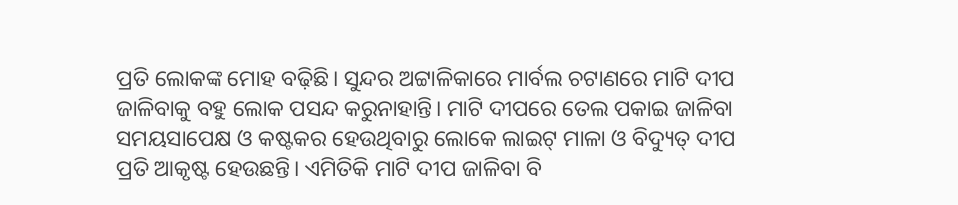ପ୍ରତି ଲୋକଙ୍କ ମୋହ ବଢ଼ିଛି। ସୁନ୍ଦର ଅଟ୍ଟାଳିକାରେ ମାର୍ବଲ ଚଟାଣରେ ମାଟି ଦୀପ ଜାଳିବାକୁ ବହୁ ଲୋକ ପସନ୍ଦ କରୁନାହାନ୍ତି। ମାଟି ଦୀପରେ ତେଲ ପକାଇ ଜାଳିବା ସମୟସାପେକ୍ଷ ଓ କଷ୍ଟକର ହେଉଥିବାରୁ ଲୋକେ ଲାଇଟ୍ ମାଳା ଓ ବିଦ୍ୟୁତ୍ ଦୀପ ପ୍ରତି ଆକୃଷ୍ଟ ହେଉଛନ୍ତି। ଏମିତିକି ମାଟି ଦୀପ ଜାଳିବା ବି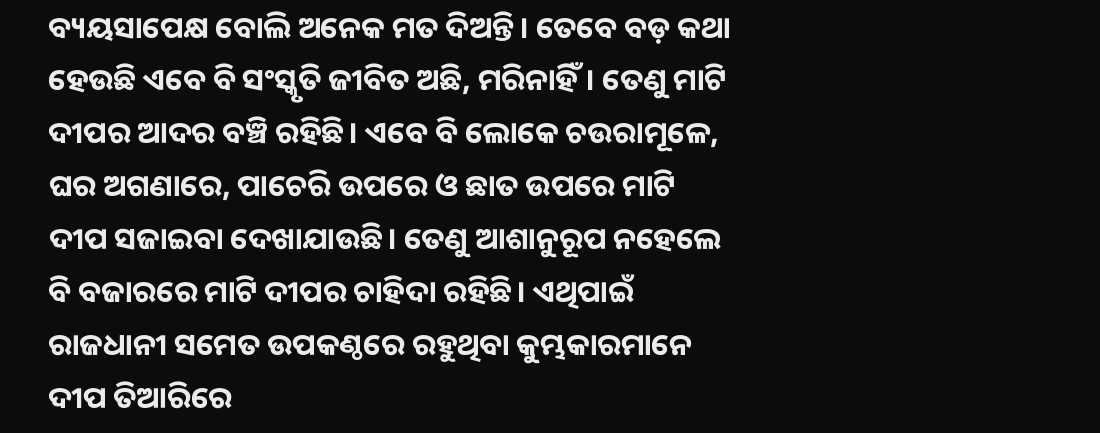ବ୍ୟୟସାପେକ୍ଷ ବୋଲି ଅନେକ ମତ ଦିଅନ୍ତି। ତେବେ ବଡ଼ କଥା ହେଉଛି ଏବେ ବି ସଂସ୍କୃତି ଜୀବିତ ଅଛି, ମରିନାହିଁ। ତେଣୁ ମାଟି ଦୀପର ଆଦର ବଞ୍ଚି ରହିଛି। ଏବେ ବି ଲୋକେ ଚଉରାମୂଳେ, ଘର ଅଗଣାରେ, ପାଚେରି ଉପରେ ଓ ଛାତ ଉପରେ ମାଟି ଦୀପ ସଜାଇବା ଦେଖାଯାଉଛି। ତେଣୁ ଆଶାନୁରୂପ ନହେଲେ ବି ବଜାରରେ ମାଟି ଦୀପର ଚାହିଦା ରହିଛି। ଏଥିପାଇଁ ରାଜଧାନୀ ସମେତ ଉପକଣ୍ଠରେ ରହୁଥିବା କୁମ୍ଭକାରମାନେ ଦୀପ ତିଆରିରେ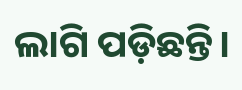ଲାଗି ପଡ଼ିଛନ୍ତି।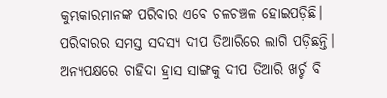କୁମ୍ଭକାରମାନଙ୍କ ପରିବାର ଏବେ ଚଳଚଞ୍ଚଳ ହୋଇପଡ଼ିଛି। ପରିବାରର ସମସ୍ତ ସଦସ୍ୟ ଦୀପ ତିଆରିରେ ଲାଗି ପଡ଼ିଛନ୍ତି।
ଅନ୍ୟପକ୍ଷରେ ଚାହିଦା ହ୍ରାସ ସାଙ୍ଗକୁ ଦୀପ ତିଆରି ଖର୍ଚ୍ଚ ବି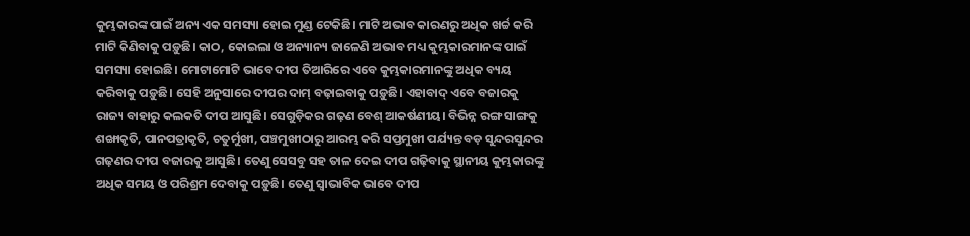କୁମ୍ଭକାରଙ୍କ ପାଇଁ ଅନ୍ୟ ଏକ ସମସ୍ୟା ହୋଇ ମୁଣ୍ଡ ଟେକିଛି। ମାଟି ଅଭାବ କାରଣରୁ ଅଧିକ ଖର୍ଚ୍ଚ କରି ମାଟି କିଣିବାକୁ ପଡ଼ୁଛି। କାଠ, କୋଇଲା ଓ ଅନ୍ୟାନ୍ୟ ଜାଳେଣି ଅଭାବ ମଧ୍ୟ କୁମ୍ଭକାରମାନଙ୍କ ପାଇଁ ସମସ୍ୟା ହୋଇଛି। ମୋଟାମୋଟି ଭାବେ ଦୀପ ତିଆରିରେ ଏବେ କୁମ୍ଭକାରମାନଙ୍କୁ ଅଧିକ ବ୍ୟୟ କରିବାକୁ ପଡ଼ୁଛି। ସେହି ଅନୁସାରେ ଦୀପର ଦାମ୍ ବଢ଼ାଇବାକୁ ପଡ଼ୁଛି। ଏହାବାଦ୍ ଏବେ ବଜାରକୁ ରାଜ୍ୟ ବାହାରୁ କଲକତି ଦୀପ ଆସୁଛି। ସେଗୁଡ଼ିକର ଗଢ଼ଣ ବେଶ୍ ଆକର୍ଷଣୀୟ। ବିଭିନ୍ନ ରଙ୍ଗ ସାଙ୍ଗକୁ ଶଙ୍ଖାକୃତି, ପାନପତ୍ରାକୃତି, ଚତୁର୍ମୁଖୀ, ପଞ୍ଚମୁଖୀଠାରୁ ଆରମ୍ଭ କରି ସପ୍ତମୁଖୀ ପର୍ଯ୍ୟନ୍ତ ବଡ଼ ସୁନ୍ଦରସୁନ୍ଦର ଗଢ଼ଣର ଦୀପ ବଜାରକୁ ଆସୁଛି। ତେଣୁ ସେସବୁ ସହ ତାଳ ଦେଇ ଦୀପ ଗଢ଼ିବାକୁ ସ୍ଥାନୀୟ କୁମ୍ଭକାରଙ୍କୁ ଅଧିକ ସମୟ ଓ ପରିଶ୍ରମ ଦେବାକୁ ପଡ଼ୁଛି। ତେଣୁ ସ୍ବାଭାବିକ ଭାବେ ଦୀପ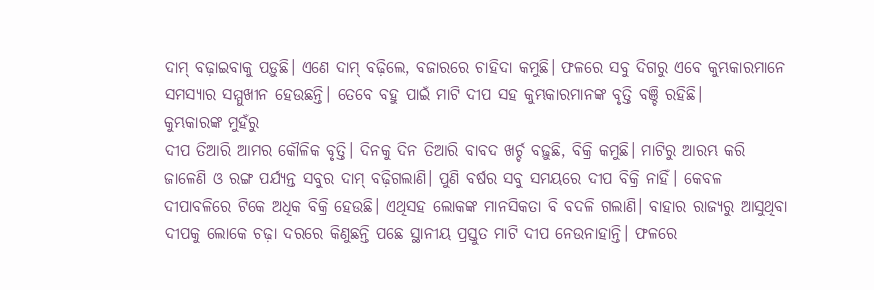ଦାମ୍ ବଢ଼ାଇବାକୁ ପଡ଼ୁଛି। ଏଣେ ଦାମ୍ ବଢ଼ିଲେ, ବଜାରରେ ଚାହିଦା କମୁଛି। ଫଳରେ ସବୁ ଦିଗରୁ ଏବେ କୁମ୍ଭକାରମାନେ ସମସ୍ୟାର ସମ୍ମୁଖୀନ ହେଉଛନ୍ତି। ତେବେ ବହୁ ପାଇଁ ମାଟି ଦୀପ ସହ କୁମ୍ଭକାରମାନଙ୍କ ବୃତ୍ତି ବଞ୍ଚି ରହିଛି।
କୁମ୍ଭକାରଙ୍କ ମୁହଁରୁ
ଦୀପ ତିଆରି ଆମର କୌଳିକ ବୃତ୍ତି। ଦିନକୁ ଦିନ ତିଆରି ବାବଦ ଖର୍ଚ୍ଚ ବଢ଼ୁଛି, ବିକ୍ରି କମୁଛି। ମାଟିରୁ ଆରମ୍ଭ କରି ଜାଳେଣି ଓ ରଙ୍ଗ ପର୍ଯ୍ୟନ୍ତ ସବୁର ଦାମ୍ ବଢ଼ିଗଲାଣି। ପୁଣି ବର୍ଷର ସବୁ ସମୟରେ ଦୀପ ବିକ୍ରି ନାହିଁ। କେବଳ ଦୀପାବଳିରେ ଟିକେ ଅଧିକ ବିକ୍ରି ହେଉଛି। ଏଥିସହ ଲୋକଙ୍କ ମାନସିକତା ବି ବଦଳି ଗଲାଣି। ବାହାର ରାଜ୍ୟରୁ ଆସୁଥିବା ଦୀପକୁ ଲୋକେ ଚଢ଼ା ଦରରେ କିଣୁଛନ୍ତି ପଛେ ସ୍ଥାନୀୟ ପ୍ରସ୍ତୁତ ମାଟି ଦୀପ ନେଉନାହାନ୍ତି। ଫଳରେ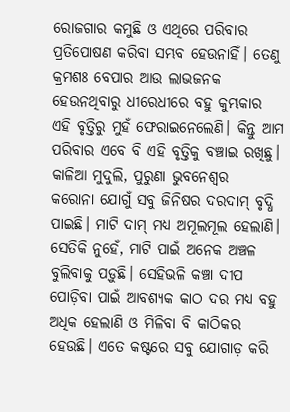ରୋଜଗାର କମୁଛି ଓ ଏଥିରେ ପରିବାର ପ୍ରତିପୋଷଣ କରିବା ସମ୍ଭବ ହେଉନାହିଁ। ତେଣୁ କ୍ରମଶଃ ବେପାର ଆଉ ଲାଭଜନକ ହେଉନଥିବାରୁ ଧୀରେଧୀରେ ବହୁ କୁମ୍ଭକାର ଏହି ବୃତ୍ତିରୁ ମୁହଁ ଫେରାଇନେଲେଣି। କିନ୍ତୁ ଆମ ପରିବାର ଏବେ ବି ଏହି ବୃତ୍ତିକୁ ବଞ୍ଚାଇ ରଖିଛୁ।
କାଳିଆ ମୁଦୁଲି, ପୁରୁଣା ଭୁବନେଶ୍ବର
କରୋନା ଯୋଗୁଁ ସବୁ ଜିନିଷର ଦରଦାମ୍ ବୃଦ୍ଧି ପାଇଛି। ମାଟି ଦାମ୍ ମଧ୍ୟ ଅମୂଲମୂଲ ହେଲାଣି। ସେତିକି ନୁହେଁ, ମାଟି ପାଇଁ ଅନେକ ଅଞ୍ଚଳ ବୁଲିବାକୁ ପଡ଼ୁଛି। ସେହିଭଳି କଞ୍ଚା ଦୀପ ପୋଡ଼ିବା ପାଇଁ ଆବଶ୍ୟକ କାଠ ଦର ମଧ୍ୟ ବହୁ ଅଧିକ ହେଲାଣି ଓ ମିଳିବା ବି କାଠିକର ହେଉଛି। ଏତେ କଷ୍ଟରେ ସବୁ ଯୋଗାଡ଼ କରି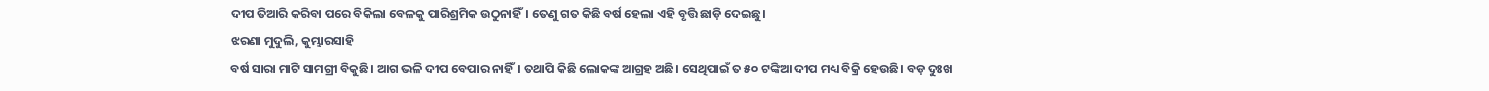ଦୀପ ତିଆରି କରିବା ପରେ ବିକିଲା ବେଳକୁ ପାରିଶ୍ରମିକ ଉଠୁନାହିଁ। ତେଣୁ ଗତ କିଛି ବର୍ଷ ହେଲା ଏହି ବୃତ୍ତି ଛାଡ଼ି ଦେଇଛୁ।
ଝରଣା ମୁଦୁଲି, କୁମ୍ଭାରସାହି
ବର୍ଷ ସାରା ମାଟି ସାମଗ୍ରୀ ବିକୁଛି। ଆଗ ଭଳି ଦୀପ ବେପାର ନାହିଁ। ତଥାପି କିଛି ଲୋକଙ୍କ ଆଗ୍ରହ ଅଛି। ସେଥିପାଇଁ ତ ୫୦ ଟଙ୍କିଆ ଦୀପ ମଧ୍ୟ ବିକ୍ରି ହେଉଛି। ବଡ଼ ଦୁଃଖ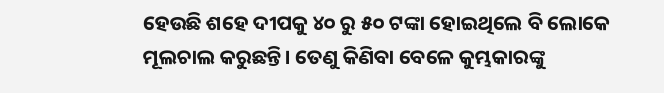ହେଉଛି ଶହେ ଦୀପକୁ ୪୦ ରୁ ୫୦ ଟଙ୍କା ହୋଇଥିଲେ ବି ଲୋକେ ମୂଲଚାଲ କରୁଛନ୍ତି। ତେଣୁ କିଣିବା ବେଳେ କୁମ୍ଭକାରଙ୍କୁ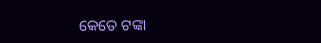କେତେ ଟଙ୍କା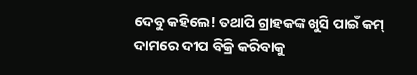ଦେବୁ କହିଲେ! ତଥାପି ଗ୍ରାହକଙ୍କ ଖୁସି ପାଇଁ କମ୍ ଦାମରେ ଦୀପ ବିକ୍ରି କରିବାକୁ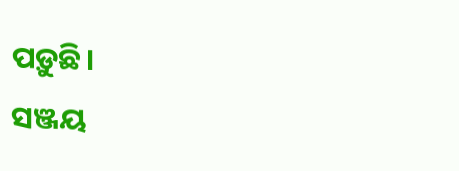ପଡ଼ୁଛି।
ସଞ୍ଜୟ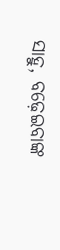ସାହୁ, ବଢ଼େଇବାଙ୍କ